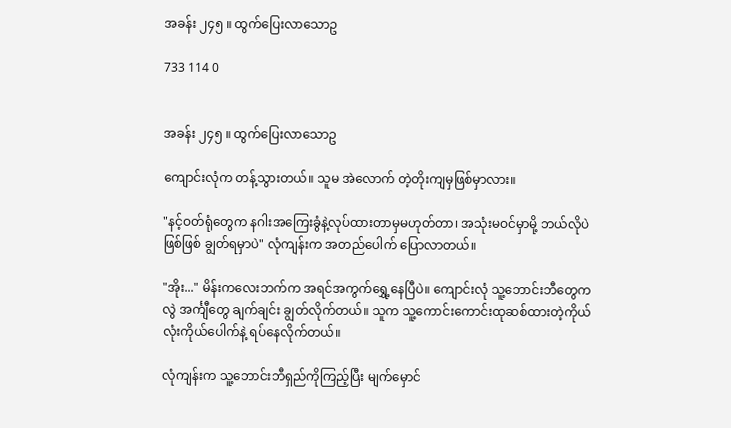အခန်း ၂၄၅ ။ ထွက်ပြေးလာသောဥ

733 114 0


အခန်း ၂၄၅ ။ ထွက်ပြေးလာသောဥ

ကျောင်းလုံက တန့်သွားတယ်။ သူမ အဲလောက် တဲ့တိုးကျမှဖြစ်မှာလား။

"နင့်ဝတ်ရုံတွေက နဂါးအကြေးခွံနဲ့လုပ်ထားတာမှမဟုတ်တာ၊ အသုံးမဝင်မှာမို့ ဘယ်လိုပဲဖြစ်ဖြစ် ချွတ်ရမှာပဲ" လုံကျန်းက အတည်ပေါက် ပြောလာတယ်။

"အိုး..." မိန်းကလေးဘက်က အရင်အကွက်ရွှေ့နေပြီပဲ။ ကျောင်းလုံ သူ့ဘောင်းဘီတွေကလွဲ အင်္ကျီတွေ ချက်ချင်း ချွတ်လိုက်တယ်။ သူက သူ့ကောင်းကောင်းထုဆစ်ထားတဲ့ကိုယ်လုံးကိုယ်ပေါက်နဲ့ ရပ်နေလိုက်တယ်။

လုံကျန်းက သူ့ဘောင်းဘီရှည်ကိုကြည့်ပြီး မျက်မှောင်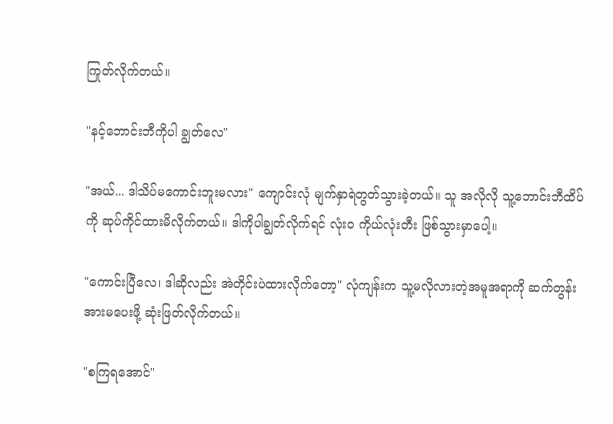ကြုတ်လိုက်တယ်။

"နင့်ဘောင်းဘီကိုပါ ချွတ်လေ"

"အယ်... ဒါသိပ်မကောင်းဘူးမလား" ကျောင်းလုံ မျက်နှာရဲတွတ်သွားခဲ့တယ်။ သူ အလိုလို သူ့ဘောင်းဘီထိပ်ကို ဆုပ်ကိုင်ထားမိလိုက်တယ်။ ဒါကိုပါချွတ်လိုက်ရင် လုံးဝ ကိုယ်လုံးတီး ဖြစ်သွားမှာပေါ့။

"ကောင်းပြီလေ၊ ဒါဆိုလည်း အဲတိုင်းပဲထားလိုက်တော့" လုံကျန်းက သူ့မလိုလားတဲ့အမူအရာကို ဆက်တွန်းအားမပေးဖို့ ဆုံးဖြတ်လိုက်တယ်။

"စကြရအောင်"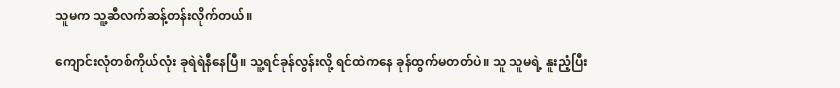သူမက သူ့ဆီလက်ဆန့်တန်းလိုက်တယ်။

ကျောင်းလုံတစ်ကိုယ်လုံး ခုရဲရဲနီနေပြီ။ သူ့ရင်ခုန်လွန်းလို့ ရင်ထဲကနေ ခုန်ထွက်မတတ်ပဲ။ သူ သူမရဲ့ နူးညံ့ပြီး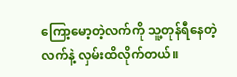ကြော့မော့တဲ့လက်ကို သူ့တုန်ရီနေတဲ့လက်နဲ့ လှမ်းထိလိုက်တယ်။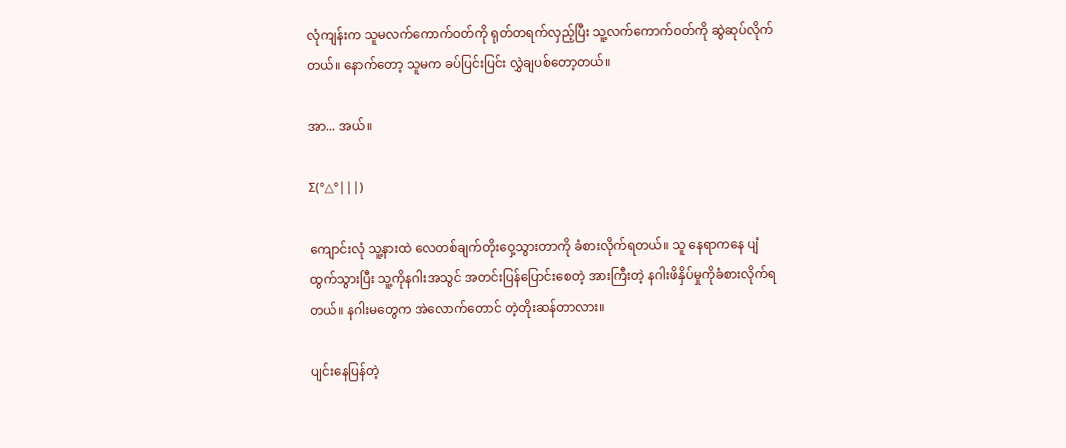လုံကျန်းက သူမလက်ကောက်ဝတ်ကို ရုတ်တရက်လှည့်ပြီး သူ့လက်ကောက်ဝတ်ကို ဆွဲဆုပ်လိုက်တယ်။ နောက်တော့ သူမက ခပ်ပြင်းပြင်း လွှဲချပစ်တော့တယ်။

အာ... အယ်။

Σ(°△°|||)

ကျောင်းလုံ သူ့နားထဲ လေတစ်ချက်တိုးဝှေ့သွားတာကို ခံစားလိုက်ရတယ်။ သူ နေရာကနေ ပျံထွက်သွားပြီး သူ့ကိုနဂါးအသွင် အတင်းပြန်ပြောင်းစေတဲ့ အားကြီးတဲ့ နဂါးဖိနှိပ်မှုကိုခံစားလိုက်ရတယ်။ နဂါးမတွေက အဲလောက်တောင် တဲ့တိုးဆန်တာလား။

ပျင်းနေပြန်တဲ့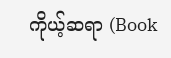ကိုယ့်ဆရာ (Book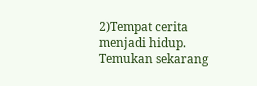2)Tempat cerita menjadi hidup. Temukan sekarang